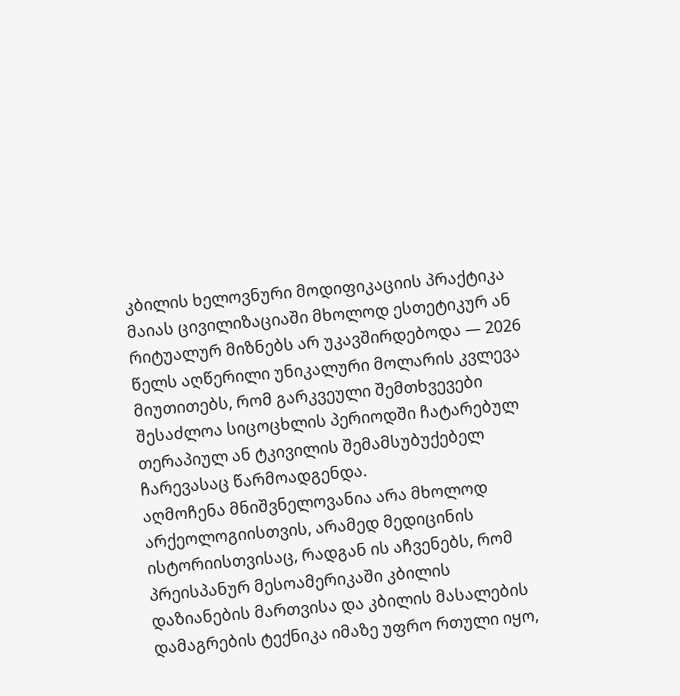კბილის ხელოვნური მოდიფიკაციის პრაქტიკა მაიას ცივილიზაციაში მხოლოდ ესთეტიკურ ან რიტუალურ მიზნებს არ უკავშირდებოდა — 2026 წელს აღწერილი უნიკალური მოლარის კვლევა მიუთითებს, რომ გარკვეული შემთხვევები შესაძლოა სიცოცხლის პერიოდში ჩატარებულ თერაპიულ ან ტკივილის შემამსუბუქებელ ჩარევასაც წარმოადგენდა.
აღმოჩენა მნიშვნელოვანია არა მხოლოდ არქეოლოგიისთვის, არამედ მედიცინის ისტორიისთვისაც, რადგან ის აჩვენებს, რომ პრეისპანურ მესოამერიკაში კბილის დაზიანების მართვისა და კბილის მასალების დამაგრების ტექნიკა იმაზე უფრო რთული იყო,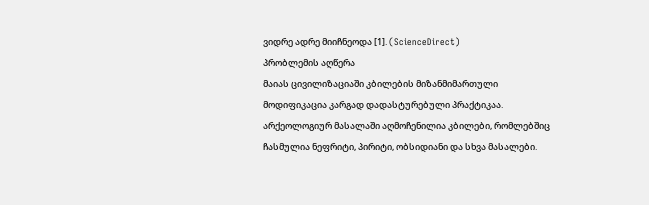ვიდრე ადრე მიიჩნეოდა [1]. (ScienceDirect)
პრობლემის აღწერა
მაიას ცივილიზაციაში კბილების მიზანმიმართული მოდიფიკაცია კარგად დადასტურებული პრაქტიკაა. არქეოლოგიურ მასალაში აღმოჩენილია კბილები, რომლებშიც ჩასმულია ნეფრიტი, პირიტი, ობსიდიანი და სხვა მასალები.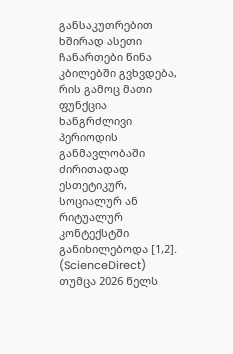განსაკუთრებით ხშირად ასეთი ჩანართები წინა კბილებში გვხვდება, რის გამოც მათი ფუნქცია ხანგრძლივი პერიოდის განმავლობაში ძირითადად ესთეტიკურ, სოციალურ ან რიტუალურ კონტექსტში განიხილებოდა [1,2]. (ScienceDirect)
თუმცა 2026 წელს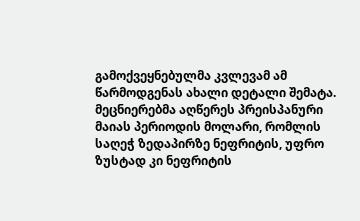გამოქვეყნებულმა კვლევამ ამ წარმოდგენას ახალი დეტალი შემატა. მეცნიერებმა აღწერეს პრეისპანური მაიას პერიოდის მოლარი, რომლის საღეჭ ზედაპირზე ნეფრიტის, უფრო ზუსტად კი ნეფრიტის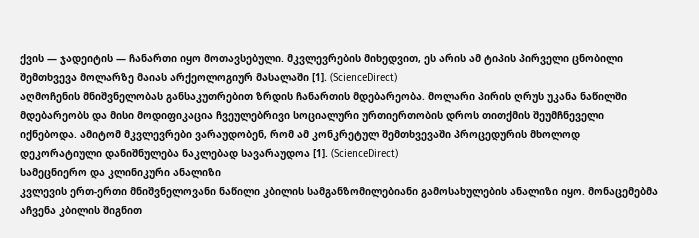ქვის — ჯადეიტის — ჩანართი იყო მოთავსებული. მკვლევრების მიხედვით, ეს არის ამ ტიპის პირველი ცნობილი შემთხვევა მოლარზე მაიას არქეოლოგიურ მასალაში [1]. (ScienceDirect)
აღმოჩენის მნიშვნელობას განსაკუთრებით ზრდის ჩანართის მდებარეობა. მოლარი პირის ღრუს უკანა ნაწილში მდებარეობს და მისი მოდიფიკაცია ჩვეულებრივი სოციალური ურთიერთობის დროს თითქმის შეუმჩნეველი იქნებოდა. ამიტომ მკვლევრები ვარაუდობენ, რომ ამ კონკრეტულ შემთხვევაში პროცედურის მხოლოდ დეკორატიული დანიშნულება ნაკლებად სავარაუდოა [1]. (ScienceDirect)
სამეცნიერო და კლინიკური ანალიზი
კვლევის ერთ-ერთი მნიშვნელოვანი ნაწილი კბილის სამგანზომილებიანი გამოსახულების ანალიზი იყო. მონაცემებმა აჩვენა კბილის შიგნით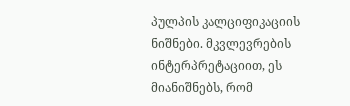პულპის კალციფიკაციის ნიშნები. მკვლევრების ინტერპრეტაციით, ეს მიანიშნებს, რომ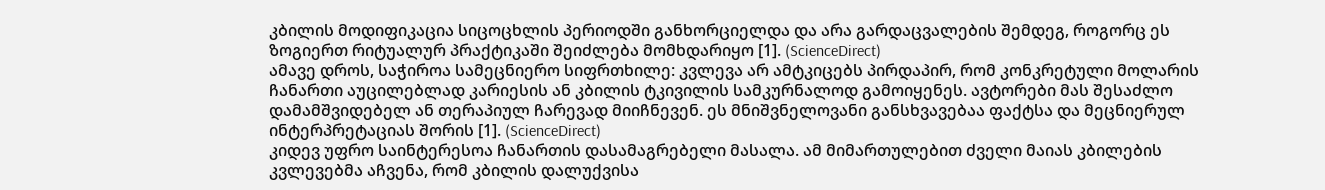კბილის მოდიფიკაცია სიცოცხლის პერიოდში განხორციელდა და არა გარდაცვალების შემდეგ, როგორც ეს ზოგიერთ რიტუალურ პრაქტიკაში შეიძლება მომხდარიყო [1]. (ScienceDirect)
ამავე დროს, საჭიროა სამეცნიერო სიფრთხილე: კვლევა არ ამტკიცებს პირდაპირ, რომ კონკრეტული მოლარის ჩანართი აუცილებლად კარიესის ან კბილის ტკივილის სამკურნალოდ გამოიყენეს. ავტორები მას შესაძლო დამამშვიდებელ ან თერაპიულ ჩარევად მიიჩნევენ. ეს მნიშვნელოვანი განსხვავებაა ფაქტსა და მეცნიერულ ინტერპრეტაციას შორის [1]. (ScienceDirect)
კიდევ უფრო საინტერესოა ჩანართის დასამაგრებელი მასალა. ამ მიმართულებით ძველი მაიას კბილების კვლევებმა აჩვენა, რომ კბილის დალუქვისა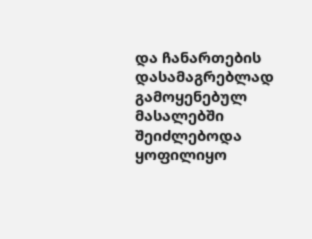და ჩანართების დასამაგრებლად გამოყენებულ მასალებში შეიძლებოდა ყოფილიყო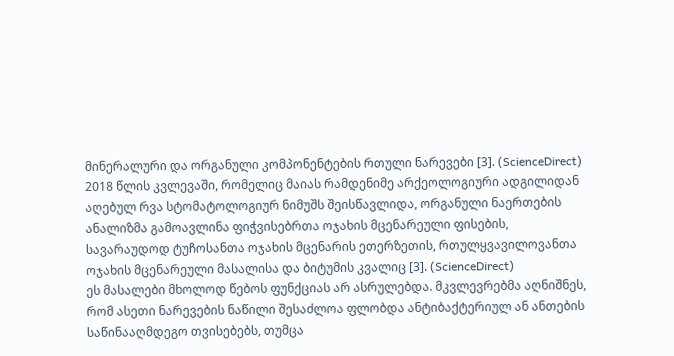მინერალური და ორგანული კომპონენტების რთული ნარევები [3]. (ScienceDirect)
2018 წლის კვლევაში, რომელიც მაიას რამდენიმე არქეოლოგიური ადგილიდან აღებულ რვა სტომატოლოგიურ ნიმუშს შეისწავლიდა, ორგანული ნაერთების ანალიზმა გამოავლინა ფიჭვისებრთა ოჯახის მცენარეული ფისების, სავარაუდოდ ტუჩოსანთა ოჯახის მცენარის ეთერზეთის, რთულყვავილოვანთა ოჯახის მცენარეული მასალისა და ბიტუმის კვალიც [3]. (ScienceDirect)
ეს მასალები მხოლოდ წებოს ფუნქციას არ ასრულებდა. მკვლევრებმა აღნიშნეს, რომ ასეთი ნარევების ნაწილი შესაძლოა ფლობდა ანტიბაქტერიულ ან ანთების საწინააღმდეგო თვისებებს, თუმცა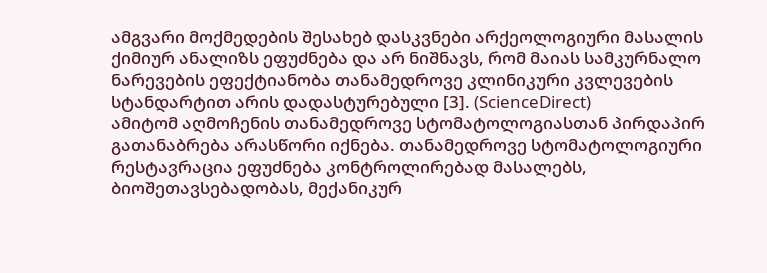ამგვარი მოქმედების შესახებ დასკვნები არქეოლოგიური მასალის ქიმიურ ანალიზს ეფუძნება და არ ნიშნავს, რომ მაიას სამკურნალო ნარევების ეფექტიანობა თანამედროვე კლინიკური კვლევების სტანდარტით არის დადასტურებული [3]. (ScienceDirect)
ამიტომ აღმოჩენის თანამედროვე სტომატოლოგიასთან პირდაპირ გათანაბრება არასწორი იქნება. თანამედროვე სტომატოლოგიური რესტავრაცია ეფუძნება კონტროლირებად მასალებს, ბიოშეთავსებადობას, მექანიკურ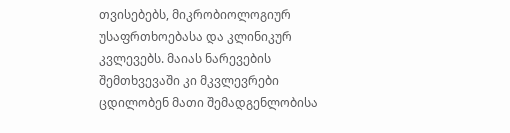თვისებებს, მიკრობიოლოგიურ უსაფრთხოებასა და კლინიკურ კვლევებს. მაიას ნარევების შემთხვევაში კი მკვლევრები ცდილობენ მათი შემადგენლობისა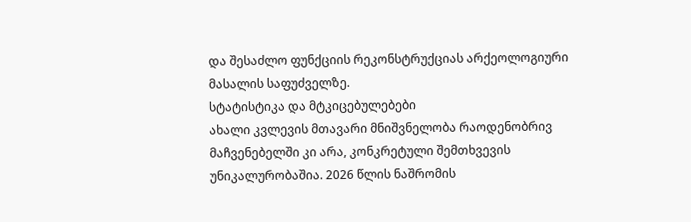და შესაძლო ფუნქციის რეკონსტრუქციას არქეოლოგიური მასალის საფუძველზე.
სტატისტიკა და მტკიცებულებები
ახალი კვლევის მთავარი მნიშვნელობა რაოდენობრივ მაჩვენებელში კი არა, კონკრეტული შემთხვევის უნიკალურობაშია. 2026 წლის ნაშრომის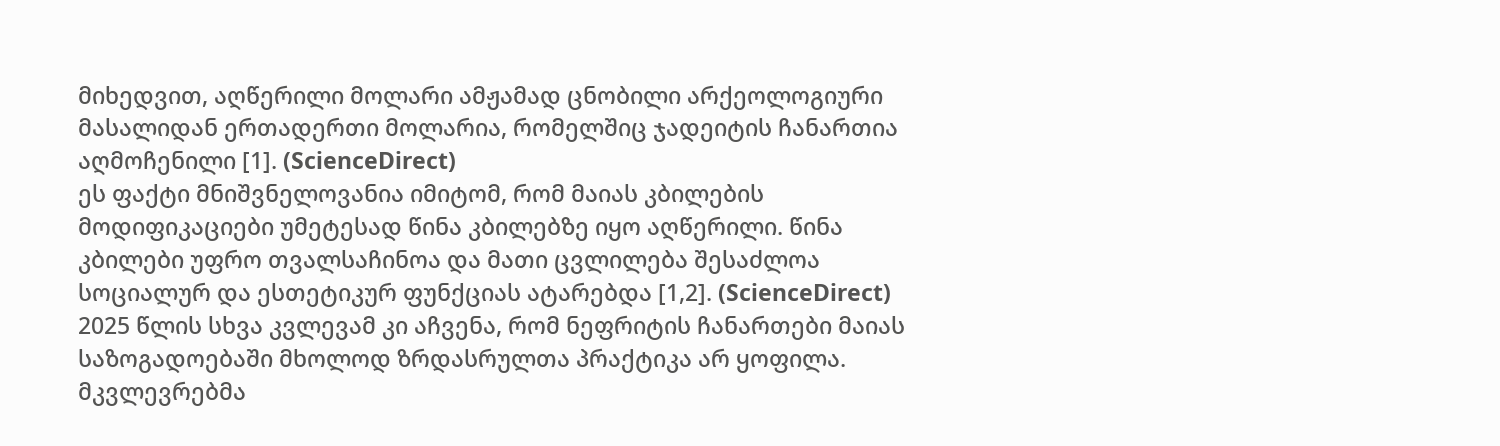მიხედვით, აღწერილი მოლარი ამჟამად ცნობილი არქეოლოგიური მასალიდან ერთადერთი მოლარია, რომელშიც ჯადეიტის ჩანართია აღმოჩენილი [1]. (ScienceDirect)
ეს ფაქტი მნიშვნელოვანია იმიტომ, რომ მაიას კბილების მოდიფიკაციები უმეტესად წინა კბილებზე იყო აღწერილი. წინა კბილები უფრო თვალსაჩინოა და მათი ცვლილება შესაძლოა სოციალურ და ესთეტიკურ ფუნქციას ატარებდა [1,2]. (ScienceDirect)
2025 წლის სხვა კვლევამ კი აჩვენა, რომ ნეფრიტის ჩანართები მაიას საზოგადოებაში მხოლოდ ზრდასრულთა პრაქტიკა არ ყოფილა. მკვლევრებმა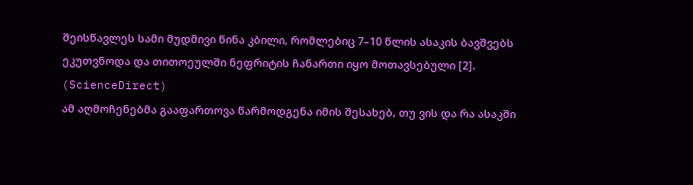შეისწავლეს სამი მუდმივი წინა კბილი, რომლებიც 7–10 წლის ასაკის ბავშვებს ეკუთვნოდა და თითოეულში ნეფრიტის ჩანართი იყო მოთავსებული [2]. (ScienceDirect)
ამ აღმოჩენებმა გააფართოვა წარმოდგენა იმის შესახებ, თუ ვის და რა ასაკში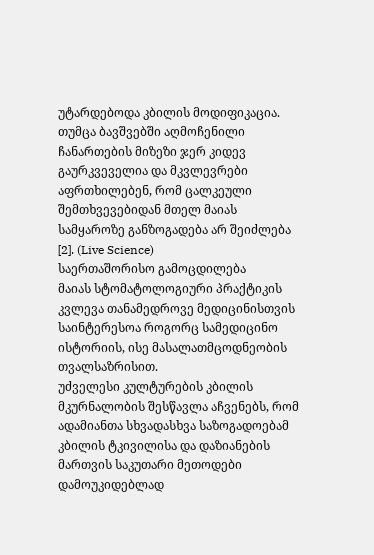უტარდებოდა კბილის მოდიფიკაცია. თუმცა ბავშვებში აღმოჩენილი ჩანართების მიზეზი ჯერ კიდევ გაურკვეველია და მკვლევრები აფრთხილებენ, რომ ცალკეული შემთხვევებიდან მთელ მაიას სამყაროზე განზოგადება არ შეიძლება [2]. (Live Science)
საერთაშორისო გამოცდილება
მაიას სტომატოლოგიური პრაქტიკის კვლევა თანამედროვე მედიცინისთვის საინტერესოა როგორც სამედიცინო ისტორიის, ისე მასალათმცოდნეობის თვალსაზრისით.
უძველესი კულტურების კბილის მკურნალობის შესწავლა აჩვენებს, რომ ადამიანთა სხვადასხვა საზოგადოებამ კბილის ტკივილისა და დაზიანების მართვის საკუთარი მეთოდები დამოუკიდებლად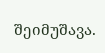შეიმუშავა.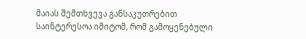მაიას შემთხვევა განსაკუთრებით საინტერესოა იმიტომ, რომ გამოყენებული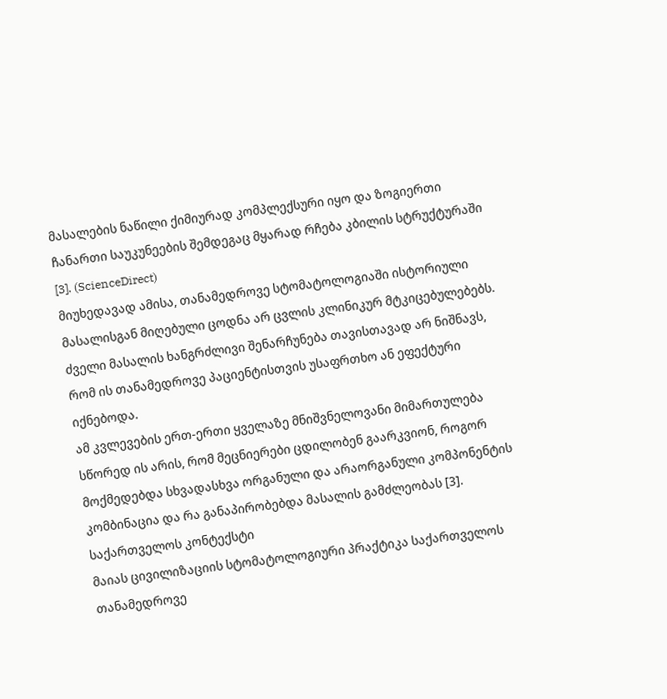მასალების ნაწილი ქიმიურად კომპლექსური იყო და ზოგიერთი ჩანართი საუკუნეების შემდეგაც მყარად რჩება კბილის სტრუქტურაში [3]. (ScienceDirect)
მიუხედავად ამისა, თანამედროვე სტომატოლოგიაში ისტორიული მასალისგან მიღებული ცოდნა არ ცვლის კლინიკურ მტკიცებულებებს. ძველი მასალის ხანგრძლივი შენარჩუნება თავისთავად არ ნიშნავს, რომ ის თანამედროვე პაციენტისთვის უსაფრთხო ან ეფექტური იქნებოდა.
ამ კვლევების ერთ-ერთი ყველაზე მნიშვნელოვანი მიმართულება სწორედ ის არის, რომ მეცნიერები ცდილობენ გაარკვიონ, როგორ მოქმედებდა სხვადასხვა ორგანული და არაორგანული კომპონენტის კომბინაცია და რა განაპირობებდა მასალის გამძლეობას [3].
საქართველოს კონტექსტი
მაიას ცივილიზაციის სტომატოლოგიური პრაქტიკა საქართველოს თანამედროვე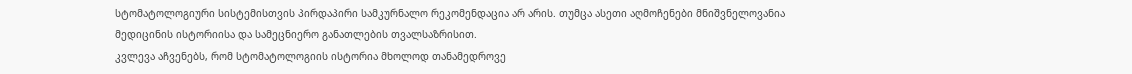სტომატოლოგიური სისტემისთვის პირდაპირი სამკურნალო რეკომენდაცია არ არის. თუმცა ასეთი აღმოჩენები მნიშვნელოვანია მედიცინის ისტორიისა და სამეცნიერო განათლების თვალსაზრისით.
კვლევა აჩვენებს, რომ სტომატოლოგიის ისტორია მხოლოდ თანამედროვე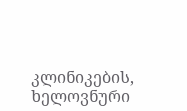კლინიკების, ხელოვნური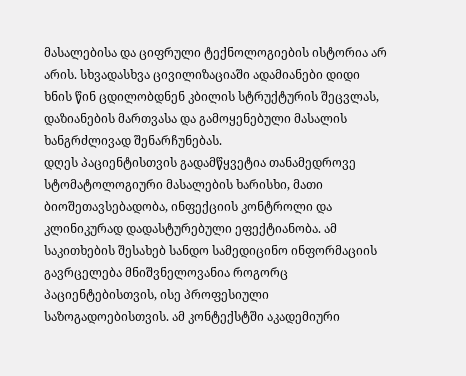მასალებისა და ციფრული ტექნოლოგიების ისტორია არ არის. სხვადასხვა ცივილიზაციაში ადამიანები დიდი ხნის წინ ცდილობდნენ კბილის სტრუქტურის შეცვლას, დაზიანების მართვასა და გამოყენებული მასალის ხანგრძლივად შენარჩუნებას.
დღეს პაციენტისთვის გადამწყვეტია თანამედროვე სტომატოლოგიური მასალების ხარისხი, მათი ბიოშეთავსებადობა, ინფექციის კონტროლი და კლინიკურად დადასტურებული ეფექტიანობა. ამ საკითხების შესახებ სანდო სამედიცინო ინფორმაციის გავრცელება მნიშვნელოვანია როგორც პაციენტებისთვის, ისე პროფესიული საზოგადოებისთვის. ამ კონტექსტში აკადემიური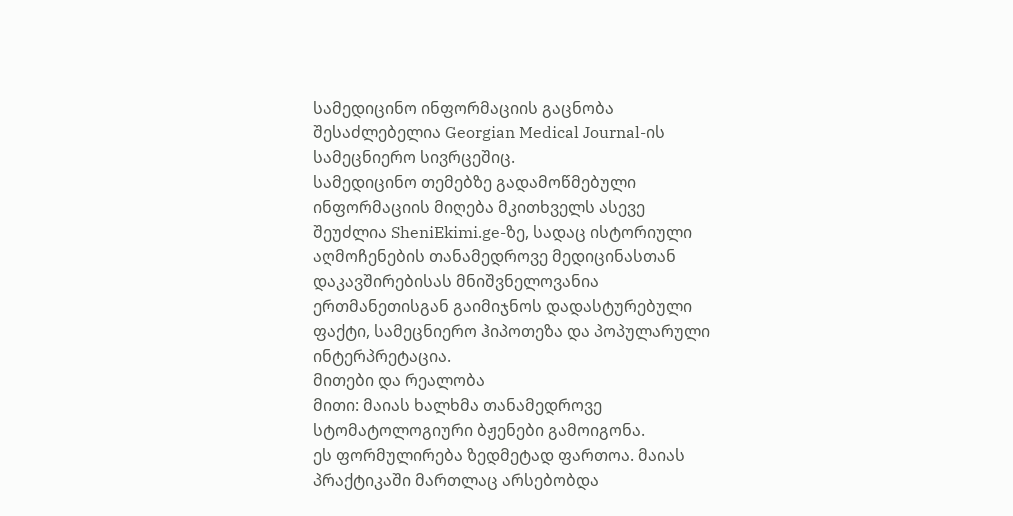სამედიცინო ინფორმაციის გაცნობა შესაძლებელია Georgian Medical Journal-ის სამეცნიერო სივრცეშიც.
სამედიცინო თემებზე გადამოწმებული ინფორმაციის მიღება მკითხველს ასევე შეუძლია SheniEkimi.ge-ზე, სადაც ისტორიული აღმოჩენების თანამედროვე მედიცინასთან დაკავშირებისას მნიშვნელოვანია ერთმანეთისგან გაიმიჯნოს დადასტურებული ფაქტი, სამეცნიერო ჰიპოთეზა და პოპულარული ინტერპრეტაცია.
მითები და რეალობა
მითი: მაიას ხალხმა თანამედროვე სტომატოლოგიური ბჟენები გამოიგონა.
ეს ფორმულირება ზედმეტად ფართოა. მაიას პრაქტიკაში მართლაც არსებობდა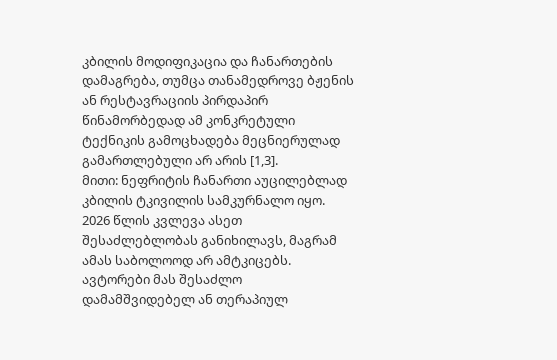კბილის მოდიფიკაცია და ჩანართების დამაგრება, თუმცა თანამედროვე ბჟენის ან რესტავრაციის პირდაპირ წინამორბედად ამ კონკრეტული ტექნიკის გამოცხადება მეცნიერულად გამართლებული არ არის [1,3].
მითი: ნეფრიტის ჩანართი აუცილებლად კბილის ტკივილის სამკურნალო იყო.
2026 წლის კვლევა ასეთ შესაძლებლობას განიხილავს, მაგრამ ამას საბოლოოდ არ ამტკიცებს. ავტორები მას შესაძლო დამამშვიდებელ ან თერაპიულ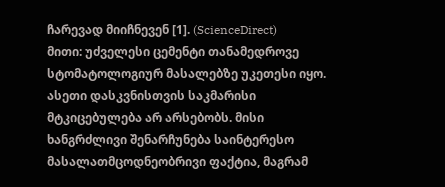ჩარევად მიიჩნევენ [1]. (ScienceDirect)
მითი: უძველესი ცემენტი თანამედროვე სტომატოლოგიურ მასალებზე უკეთესი იყო.
ასეთი დასკვნისთვის საკმარისი მტკიცებულება არ არსებობს. მისი ხანგრძლივი შენარჩუნება საინტერესო მასალათმცოდნეობრივი ფაქტია, მაგრამ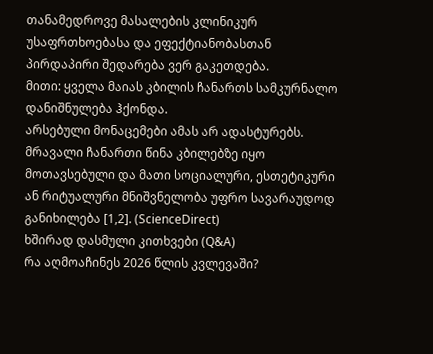თანამედროვე მასალების კლინიკურ უსაფრთხოებასა და ეფექტიანობასთან პირდაპირი შედარება ვერ გაკეთდება.
მითი: ყველა მაიას კბილის ჩანართს სამკურნალო დანიშნულება ჰქონდა.
არსებული მონაცემები ამას არ ადასტურებს. მრავალი ჩანართი წინა კბილებზე იყო მოთავსებული და მათი სოციალური, ესთეტიკური ან რიტუალური მნიშვნელობა უფრო სავარაუდოდ განიხილება [1,2]. (ScienceDirect)
ხშირად დასმული კითხვები (Q&A)
რა აღმოაჩინეს 2026 წლის კვლევაში?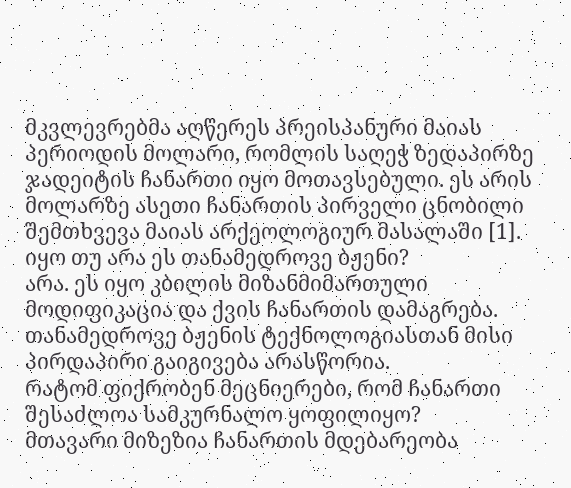მკვლევრებმა აღწერეს პრეისპანური მაიას პერიოდის მოლარი, რომლის საღეჭ ზედაპირზე ჯადეიტის ჩანართი იყო მოთავსებული. ეს არის მოლარზე ასეთი ჩანართის პირველი ცნობილი შემთხვევა მაიას არქეოლოგიურ მასალაში [1].
იყო თუ არა ეს თანამედროვე ბჟენი?
არა. ეს იყო კბილის მიზანმიმართული მოდიფიკაცია და ქვის ჩანართის დამაგრება. თანამედროვე ბჟენის ტექნოლოგიასთან მისი პირდაპირი გაიგივება არასწორია.
რატომ ფიქრობენ მეცნიერები, რომ ჩანართი შესაძლოა სამკურნალო ყოფილიყო?
მთავარი მიზეზია ჩანართის მდებარეობა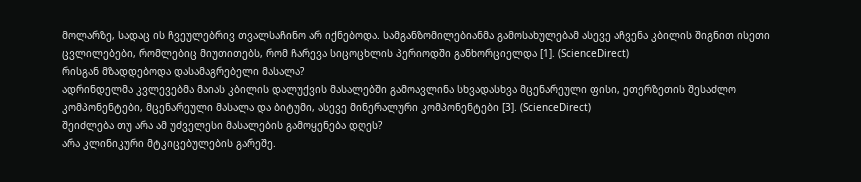მოლარზე, სადაც ის ჩვეულებრივ თვალსაჩინო არ იქნებოდა. სამგანზომილებიანმა გამოსახულებამ ასევე აჩვენა კბილის შიგნით ისეთი ცვლილებები, რომლებიც მიუთითებს, რომ ჩარევა სიცოცხლის პერიოდში განხორციელდა [1]. (ScienceDirect)
რისგან მზადდებოდა დასამაგრებელი მასალა?
ადრინდელმა კვლევებმა მაიას კბილის დალუქვის მასალებში გამოავლინა სხვადასხვა მცენარეული ფისი, ეთერზეთის შესაძლო კომპონენტები, მცენარეული მასალა და ბიტუმი, ასევე მინერალური კომპონენტები [3]. (ScienceDirect)
შეიძლება თუ არა ამ უძველესი მასალების გამოყენება დღეს?
არა კლინიკური მტკიცებულების გარეშე.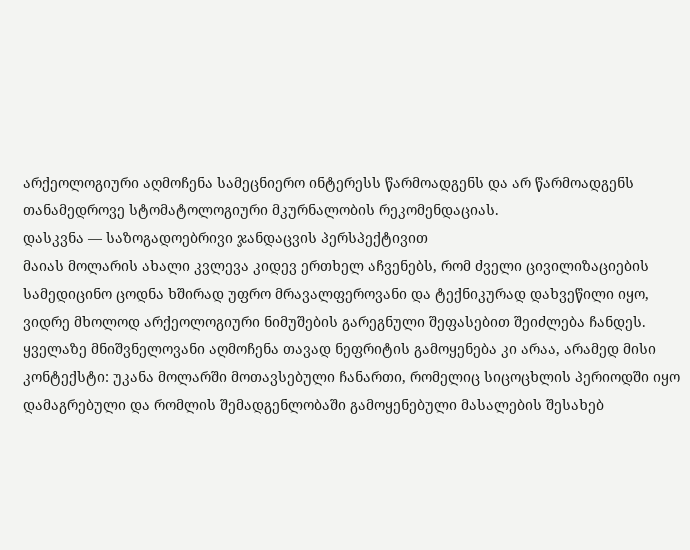არქეოლოგიური აღმოჩენა სამეცნიერო ინტერესს წარმოადგენს და არ წარმოადგენს თანამედროვე სტომატოლოგიური მკურნალობის რეკომენდაციას.
დასკვნა — საზოგადოებრივი ჯანდაცვის პერსპექტივით
მაიას მოლარის ახალი კვლევა კიდევ ერთხელ აჩვენებს, რომ ძველი ცივილიზაციების სამედიცინო ცოდნა ხშირად უფრო მრავალფეროვანი და ტექნიკურად დახვეწილი იყო, ვიდრე მხოლოდ არქეოლოგიური ნიმუშების გარეგნული შეფასებით შეიძლება ჩანდეს.
ყველაზე მნიშვნელოვანი აღმოჩენა თავად ნეფრიტის გამოყენება კი არაა, არამედ მისი კონტექსტი: უკანა მოლარში მოთავსებული ჩანართი, რომელიც სიცოცხლის პერიოდში იყო დამაგრებული და რომლის შემადგენლობაში გამოყენებული მასალების შესახებ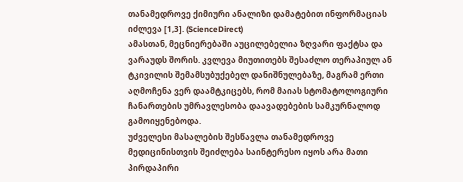თანამედროვე ქიმიური ანალიზი დამატებით ინფორმაციას იძლევა [1,3]. (ScienceDirect)
ამასთან, მეცნიერებაში აუცილებელია ზღვარი ფაქტსა და ვარაუდს შორის. კვლევა მიუთითებს შესაძლო თერაპიულ ან ტკივილის შემამსუბუქებელ დანიშნულებაზე, მაგრამ ერთი აღმოჩენა ვერ დაამტკიცებს, რომ მაიას სტომატოლოგიური ჩანართების უმრავლესობა დაავადებების სამკურნალოდ გამოიყენებოდა.
უძველესი მასალების შესწავლა თანამედროვე მედიცინისთვის შეიძლება საინტერესო იყოს არა მათი პირდაპირი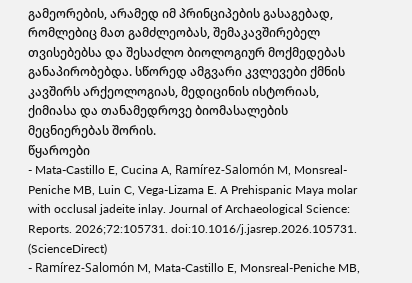გამეორების, არამედ იმ პრინციპების გასაგებად, რომლებიც მათ გამძლეობას, შემაკავშირებელ თვისებებსა და შესაძლო ბიოლოგიურ მოქმედებას განაპირობებდა. სწორედ ამგვარი კვლევები ქმნის კავშირს არქეოლოგიას, მედიცინის ისტორიას, ქიმიასა და თანამედროვე ბიომასალების მეცნიერებას შორის.
წყაროები
- Mata-Castillo E, Cucina A, Ramírez-Salomón M, Monsreal-Peniche MB, Luin C, Vega-Lizama E. A Prehispanic Maya molar with occlusal jadeite inlay. Journal of Archaeological Science: Reports. 2026;72:105731. doi:10.1016/j.jasrep.2026.105731. (ScienceDirect)
- Ramírez-Salomón M, Mata-Castillo E, Monsreal-Peniche MB,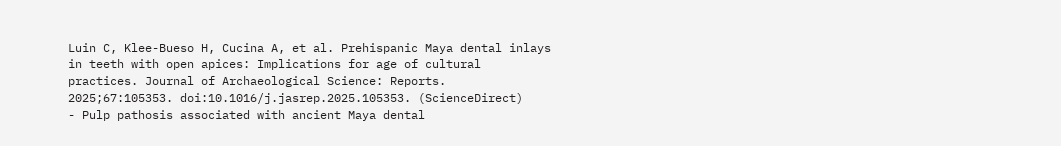Luin C, Klee-Bueso H, Cucina A, et al. Prehispanic Maya dental inlays in teeth with open apices: Implications for age of cultural practices. Journal of Archaeological Science: Reports. 2025;67:105353. doi:10.1016/j.jasrep.2025.105353. (ScienceDirect)
- Pulp pathosis associated with ancient Maya dental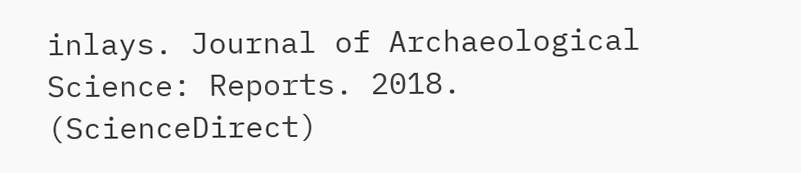inlays. Journal of Archaeological Science: Reports. 2018. (ScienceDirect)